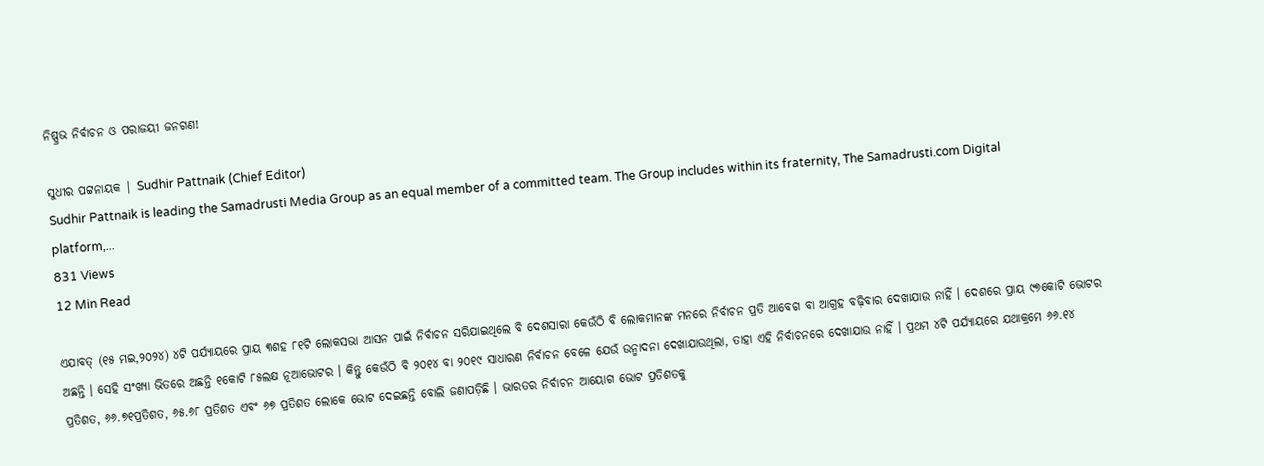ନିଷ୍ପ୍ରଭ ନିର୍ବାଚନ ଓ ପରାଜୟୀ ଜନଗଣ!

ସୁଧୀର ପଟ୍ଟନାୟକ | Sudhir Pattnaik (Chief Editor)
Sudhir Pattnaik is leading the Samadrusti Media Group as an equal member of a committed team. The Group includes within its fraternity, The Samadrusti.com Digital platform,...
831 Views
12 Min Read

ଏଯାବତ୍ (୧୫ ମଇ,୨୦୨୪) ୪ଟି ପର୍ଯ୍ୟାୟରେ ପ୍ରାୟ ୩ଶହ ୮୧ଟି ଲୋକସଭା ଆସନ ପାଇଁ ନିର୍ବାଚନ ସରିଯାଇଥିଲେ ବି ଦେଶସାରା କେଉଁଠି ବି ଲୋକମାନଙ୍କ ମନରେ ନିର୍ବାଚନ ପ୍ରତି ଆବେଗ ବା ଆଗ୍ରହ ବଢ଼ିବାର ଦେଖାଯାଉ ନାହିଁ । ଦେଶରେ ପ୍ରାୟ ୯୭କୋଟି ଭୋଟର ଅଛନ୍ତି । ସେହି ସଂଖ୍ୟା ଭିତରେ ଅଛନ୍ତି ୧କୋଟି ୮୫ଲକ୍ଷ ନୂଆଭୋଟର । କିନ୍ତୁ କେଉଁଠି ବି ୨୦୧୪ ବା ୨୦୧୯ ସାଧାରଣ ନିର୍ବାଚନ ବେଳେ ଯେଉଁ ଉନ୍ମାଦନା ଦେଖାଯାଉଥିଲା, ତାହା ଏହି ନିର୍ବାଚନରେ ଦେଖାଯାଉ ନାହିଁ । ପ୍ରଥମ ୪ଟି ପର୍ଯ୍ୟାୟରେ ଯଥାକ୍ରମେ ୬୬.୧୪ ପ୍ରତିଶତ, ୬୬.୭୧ପ୍ରତିଶତ, ୬୫.୬୮ ପ୍ରତିଶତ ଏବଂ ୬୭ ପ୍ରତିଶତ ଲୋକେ ଭୋଟ ଦେଇଛନ୍ତି ବୋଲି ଜଣାପଡ଼ିଛି । ଭାରତର ନିର୍ବାଚନ ଆୟୋଗ ଭୋଟ ପ୍ରତିଶତକୁ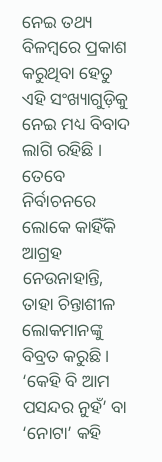ନେଇ ତଥ୍ୟ ବିଳମ୍ବରେ ପ୍ରକାଶ କରୁଥିବା ହେତୁ ଏହି ସଂଖ୍ୟାଗୁଡ଼ିକୁ ନେଇ ମଧ୍ୟ ବିବାଦ ଲାଗି ରହିଛି । ତେବେ ନିର୍ବାଚନରେ ଲୋକେ କାହିଁକି ଆଗ୍ରହ ନେଉନାହାନ୍ତି, ତାହା ଚିନ୍ତାଶୀଳ ଲୋକମାନଙ୍କୁ ବିବ୍ରତ କରୁଛି । ‘କେହି ବି ଆମ ପସନ୍ଦର ନୁହଁ’ ବା ‘ନୋଟା’ କହି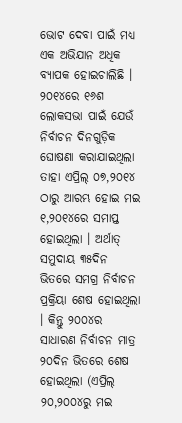ଭୋଟ ଦେବା ପାଇଁ ମଧ୍ୟ ଏକ ଅଭିଯାନ ଅଧିକ ବ୍ୟାପକ ହୋଇଚାଲିଛି । ୨୦୧୪ରେ ୧୬ଶ ଲୋକସଭା ପାଇଁ ଯେଉଁ ନିର୍ବାଚନ ଦିନଗୁଡ଼ିକ ଘୋଷଣା କରାଯାଇଥିଲା ତାହା ଏପ୍ରିଲ୍ ୦୭,୨୦୧୪ ଠାରୁ ଆରମ୍ଭ ହୋଇ ମଇ ୧,୨୦୧୪ରେ ସମାପ୍ତ ହୋଇଥିଲା । ଅର୍ଥାତ୍ ସମୁଦାୟ ୩୫ଦିନ ଭିତରେ ସମଗ୍ର ନିର୍ବାଚନ ପ୍ରକ୍ରିୟା ଶେଷ ହୋଇଥିଲା । କିନ୍ତୁ ୨୦୦୪ର ସାଧାରଣ ନିର୍ବାଚନ ମାତ୍ର ୨୦ଦିନ ଭିତରେ ଶେଷ ହୋଇଥିଲା (ଏପ୍ରିଲ୍ ୨୦,୨୦୦୪ରୁ ମଇ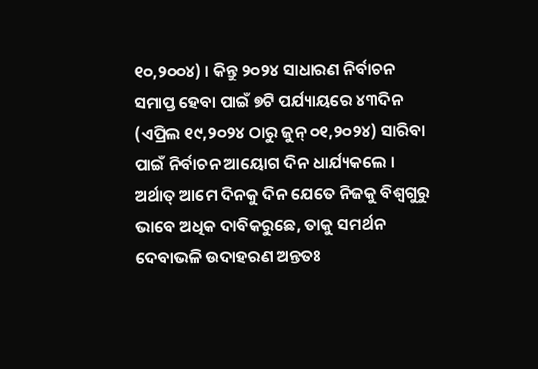୧୦,୨୦୦୪) । କିନ୍ତୁ ୨୦୨୪ ସାଧାରଣ ନିର୍ବାଚନ ସମାପ୍ତ ହେବା ପାଇଁ ୭ଟି ପର୍ଯ୍ୟାୟରେ ୪୩ଦିନ (ଏପ୍ରିଲ ୧୯,୨୦୨୪ ଠାରୁ ଜୁନ୍ ୦୧,୨୦୨୪) ସାରିବା ପାଇଁ ନିର୍ବାଚନ ଆୟୋଗ ଦିନ ଧାର୍ଯ୍ୟକଲେ । ଅର୍ଥାତ୍ ଆମେ ଦିନକୁ ଦିନ ଯେତେ ନିଜକୁ ବିଶ୍ୱଗୁରୁ ଭାବେ ଅଧିକ ଦାବିକରୁଛେ, ତାକୁ ସମର୍ଥନ ଦେବାଭଳି ଉଦାହରଣ ଅନ୍ତତଃ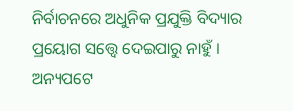ନିର୍ବାଚନରେ ଅଧୁନିକ ପ୍ରଯୁକ୍ତି ବିଦ୍ୟାର ପ୍ରୟୋଗ ସତ୍ତ୍ୱେ ଦେଇପାରୁ ନାହୁଁ । ଅନ୍ୟପଟେ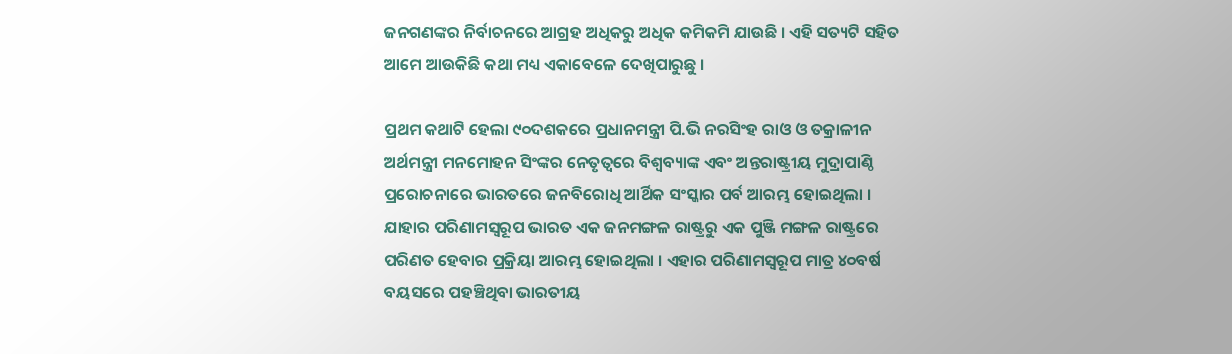ଜନଗଣଙ୍କର ନିର୍ବାଚନରେ ଆଗ୍ରହ ଅଧିକରୁ ଅଧିକ କମିକମି ଯାଉଛି । ଏହି ସତ୍ୟଟି ସହିତ ଆମେ ଆଉକିଛି କଥା ମଧ୍ୟ ଏକାବେଳେ ଦେଖିପାରୁଛୁ ।

ପ୍ରଥମ କଥାଟି ହେଲା ୯୦ଦଶକରେ ପ୍ରଧାନମନ୍ତ୍ରୀ ପି.ଭି ନରସିଂହ ରାଓ ଓ ତକ୍ରାଳୀନ ଅର୍ଥମନ୍ତ୍ରୀ ମନମୋହନ ସିଂଙ୍କର ନେତୃତ୍ୱରେ ବିଶ୍ୱବ୍ୟାଙ୍କ ଏବଂ ଅନ୍ତରାଷ୍ଟ୍ରୀୟ ମୁଦ୍ରାପାଣ୍ଠି ପ୍ରରୋଚନାରେ ଭାରତରେ ଜନବିରୋଧି ଆର୍ଥିକ ସଂସ୍କାର ପର୍ବ ଆରମ୍ଭ ହୋଇଥିଲା । ଯାହାର ପରିଣାମସ୍ୱରୂପ ଭାରତ ଏକ ଜନମଙ୍ଗଳ ରାଷ୍ଟ୍ରରୁ ଏକ ପୁଞ୍ଜି ମଙ୍ଗଳ ରାଷ୍ଟ୍ରରେ ପରିଣତ ହେବାର ପ୍ରକ୍ରିୟା ଆରମ୍ଭ ହୋଇଥିଲା । ଏହାର ପରିଣାମସ୍ୱରୂପ ମାତ୍ର ୪୦ବର୍ଷ ବୟସରେ ପହଞ୍ଚିଥିବା ଭାରତୀୟ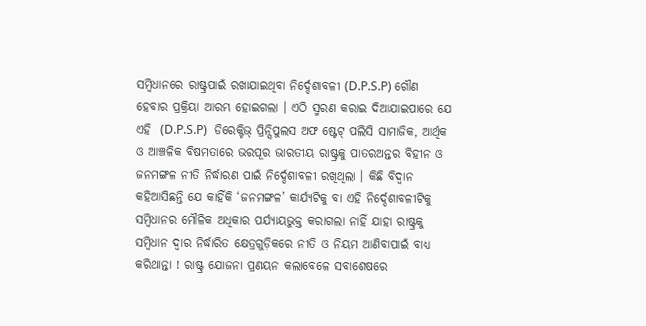ସମ୍ବିଧାନରେ ରାଷ୍ଟ୍ରପାଇଁ ରଖାଯାଇଥିବା ନିର୍ଦ୍ଦେଶାବଳୀ (D.P.S.P) ଗୌଣ ହେବାର ପ୍ରକ୍ରିୟା ଆରମ୍ଭ ହୋଇଗଲା । ଏଠି ସ୍ମରଣ କରାଇ ଦିଆଯାଇପାରେ ଯେ ଏହି  (D.P.S.P)  ଡିରେକ୍ଟିଭ୍ ପ୍ରିନ୍ସିପୁଲସ ଅଫ ଷ୍ଟେଟ୍ ପଲିସି ସାମାଜିକ, ଆର୍ଥିକ ଓ ଆଞ୍ଚଳିକ ବିଷମତାରେ ଭରପୂର ଭାରତୀୟ ରାଷ୍ଟ୍ରକୁ ପାତରଅନ୍ତର ବିହୀନ ଓ ଜନମଙ୍ଗଳ ନୀତି ନିର୍ଦ୍ଧାରଣ ପାଇଁ ନିର୍ଦ୍ଦେଶାବଳୀ ରଖିଥିଲା । କିଛି ବିଦ୍ୱାନ କହିଆସିଛନ୍ତି ଯେ କାହିଁକି ‘ଜନମଙ୍ଗଳ’ କାର୍ଯ୍ୟଟିକୁ ବା ଏହି ନିର୍ଦ୍ଦେଶାବଳୀଟିକୁ ସମ୍ବିଧାନର ମୌଳିକ ଅଧିକାର ପର୍ଯ୍ୟାୟଭୁକ୍ତ କରାଗଲା ନାହିଁ ଯାହା ରାଷ୍ଟ୍ରକୁ ସମ୍ବିଧାନ ଦ୍ୱାର ନିର୍ଦ୍ଧାରିତ କ୍ଷେତ୍ରଗୁଡ଼ିକରେ ନୀତି ଓ ନିୟମ ଆଣିବାପାଇଁ ବାଧ୍ୟ କରିଥାନ୍ତା ! ରାଷ୍ଟ୍ର ଯୋଜନା ପ୍ରଣୟନ କଲାବେଳେ ସବାଶେଷରେ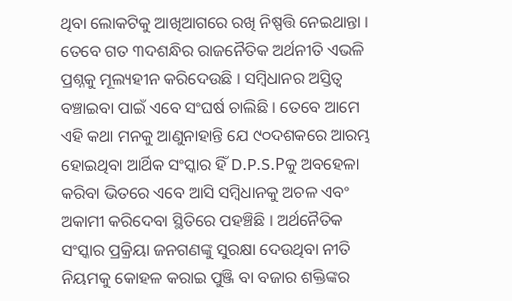ଥିବା ଲୋକଟିକୁ ଆଖିଆଗରେ ରଖି ନିଷ୍ପତ୍ତି ନେଇଥାନ୍ତା । ତେବେ ଗତ ୩ଦଶନ୍ଧିର ରାଜନୈତିକ ଅର୍ଥନୀତି ଏଭଳି ପ୍ରଶ୍ନକୁ ମୂଲ୍ୟହୀନ କରିଦେଉଛି । ସମ୍ବିଧାନର ଅସ୍ତିତ୍ୱ ବଞ୍ଚାଇବା ପାଇଁ ଏବେ ସଂଘର୍ଷ ଚାଲିଛି । ତେବେ ଆମେ ଏହି କଥା ମନକୁ ଆଣୁନାହାନ୍ତି ଯେ ୯୦ଦଶକରେ ଆରମ୍ଭ ହୋଇଥିବା ଆର୍ଥିକ ସଂସ୍କାର ହିଁ D.P.S.Pକୁ ଅବହେଳା କରିବା ଭିତରେ ଏବେ ଆସି ସମ୍ବିଧାନକୁ ଅଚଳ ଏବଂ ଅକାମୀ କରିଦେବା ସ୍ଥିତିରେ ପହଞ୍ଚିଛି । ଅର୍ଥନୈତିକ ସଂସ୍କାର ପ୍ରକ୍ରିୟା ଜନଗଣଙ୍କୁ ସୁରକ୍ଷା ଦେଉଥିବା ନୀତି ନିୟମକୁ କୋହଳ କରାଇ ପୁଞ୍ଜି ବା ବଜାର ଶକ୍ତିଙ୍କର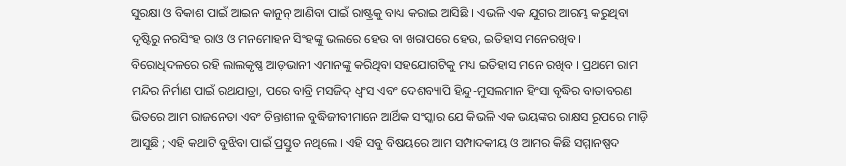ସୁରକ୍ଷା ଓ ବିକାଶ ପାଇଁ ଆଇନ କାନୁନ୍ ଆଣିବା ପାଇଁ ରାଷ୍ଟ୍ରକୁ ବାଧ୍ୟ କରାଇ ଆସିଛି । ଏଭଳି ଏକ ଯୁଗର ଆରମ୍ଭ କରୁଥିବା ଦୃଷ୍ଟିରୁ ନରସିଂହ ରାଓ ଓ ମନମୋହନ ସିଂହଙ୍କୁ ଭଲରେ ହେଉ ବା ଖରାପରେ ହେଉ, ଇତିହାସ ମନେରଖିବ । ବିରୋଧିଦଳରେ ରହି ଲାଲକୃଷ୍ଣ ଆଡ଼ଭାନୀ ଏମାନଙ୍କୁ କରିଥିବା ସହଯୋଗଟିକୁ ମଧ୍ୟ ଇତିହାସ ମନେ ରଖିବ । ପ୍ରଥମେ ରାମ ମନ୍ଦିର ନିର୍ମାଣ ପାଇଁ ରଥଯାତ୍ରା, ପରେ ବାବ୍ରି ମସଜିଦ୍ ଧ୍ୱଂସ ଏବଂ ଦେଶବ୍ୟାପି ହିନ୍ଦୁ-ମୁସଲମାନ ହିଂସା ବୃଦ୍ଧିର ବାତାବରଣ ଭିତରେ ଆମ ରାଜନେତା ଏବଂ ଚିନ୍ତାଶୀଳ ବୁଦ୍ଧିଜୀବୀମାନେ ଆର୍ଥିକ ସଂସ୍କାର ଯେ କିଭଳି ଏକ ଭୟଙ୍କର ରାକ୍ଷସ ରୂପରେ ମାଡ଼ି ଆସୁଛି ; ଏହି କଥାଟି ବୁଝିବା ପାଇଁ ପ୍ରସ୍ତୁତ ନଥିଲେ । ଏହି ସବୁ ବିଷୟରେ ଆମ ସମ୍ପାଦକୀୟ ଓ ଆମର କିଛି ସମ୍ମାନଷ୍ପଦ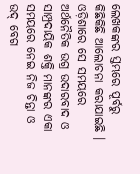ଲେଖକଙ୍କର ସ୍ତମ୍ଭରେ ପୂର୍ବରୁ କିଛିକିଛି ଆଲୋଚନା କରାଯାଇଛି । ଓଡ଼ିଶାରେ ସେ ସମୟରେ ଅର୍ଥନୈତିକ ଉଗ୍ର ଉଦାରବାଦ ଓ ସାମ୍ପ୍ରଦାୟିକ ଶକ୍ତି ମାନଙ୍କର ଏକା ସମୟରେ ନେଇ ନିଜ ଚିନ୍ତା ଓ ଉଦ୍ ବେଗ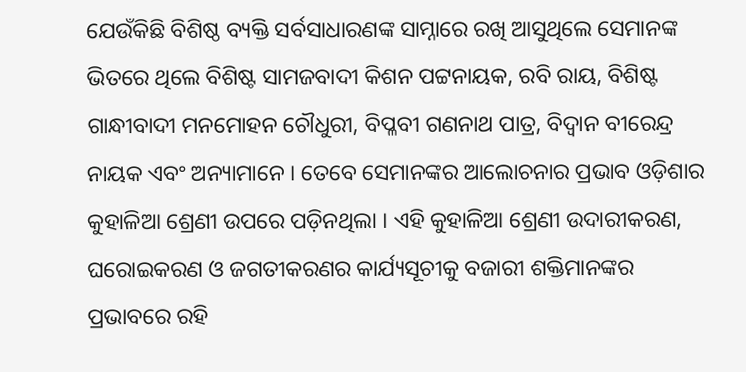ଯେଉଁକିଛି ବିଶିଷ୍ଠ ବ୍ୟକ୍ତି ସର୍ବସାଧାରଣଙ୍କ ସାମ୍ନାରେ ରଖି ଆସୁଥିଲେ ସେମାନଙ୍କ ଭିତରେ ଥିଲେ ବିଶିଷ୍ଟ ସାମଜବାଦୀ କିଶନ ପଟ୍ଟନାୟକ, ରବି ରାୟ, ବିଶିଷ୍ଟ ଗାନ୍ଧୀବାଦୀ ମନମୋହନ ଚୌଧୁରୀ, ବିପ୍ଳବୀ ଗଣନାଥ ପାତ୍ର, ବିଦ୍ୱାନ ବୀରେନ୍ଦ୍ର ନାୟକ ଏବଂ ଅନ୍ୟାମାନେ । ତେବେ ସେମାନଙ୍କର ଆଲୋଚନାର ପ୍ରଭାବ ଓଡ଼ିଶାର କୁହାଳିଆ ଶ୍ରେଣୀ ଉପରେ ପଡ଼ିନଥିଲା । ଏହି କୁହାଳିଆ ଶ୍ରେଣୀ ଉଦାରୀକରଣ, ଘରୋଇକରଣ ଓ ଜଗତୀକରଣର କାର୍ଯ୍ୟସୂଚୀକୁ ବଜାରୀ ଶକ୍ତିମାନଙ୍କର ପ୍ରଭାବରେ ରହି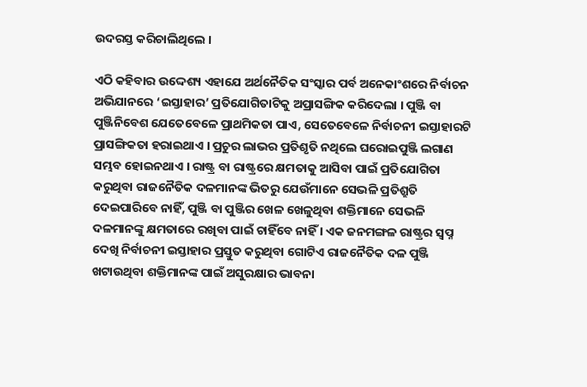ଉଦରସ୍ତ କରିଚାଲିଥିଲେ ।

ଏଠି କହିବାର ଉଦ୍ଦେଶ୍ୟ ଏହାଯେ ଅର୍ଥନୈତିକ ସଂସ୍କାର ପର୍ବ ଅନେକାଂଶରେ ନିର୍ବାଚନ ଅଭିଯାନରେ ‘ଇସ୍ତାହାର’ ପ୍ରତିଯୋଗିତାଟିକୁ ଅପ୍ରାସଙ୍ଗିକ କରିଦେଲା । ପୁଞ୍ଜି ବା ପୁଞ୍ଜିନିବେଶ ଯେତେବେଳେ ପ୍ରାଥମିକତା ପାଏ, ସେତେବେଳେ ନିର୍ବାଚନୀ ଇସ୍ତାହାରଟି ପ୍ରାସଙ୍ଗିକତା ହରାଇଥାଏ । ପ୍ରଚୁର ଲାଭର ପ୍ରତିଶୃତି ନଥିଲେ ଘରୋଇପୁଞ୍ଜି ଲଗାଣ ସମ୍ଭବ ହୋଇନଥାଏ । ରାଷ୍ଟ୍ର ବା ରାଷ୍ଟ୍ରରେ କ୍ଷମତାକୁ ଆସିବା ପାଇଁ ପ୍ରତିଯୋଗିତା କରୁଥିବା ରାଜନୈତିକ ଦଳମାନଙ୍କ ଭିତରୁ ଯେଉଁମାନେ ସେଭଳି ପ୍ରତିଶ୍ରୁତି ଦେଇପାରିବେ ନାହିଁ, ପୁଞ୍ଜି ବା ପୁଞ୍ଜିର ଖେଳ ଖେଳୁଥିବା ଶକ୍ତିମାନେ ସେଭଳି ଦଳମାନଙ୍କୁ କ୍ଷମତାରେ ରଖିବା ପାଇଁ ଚାହିଁବେ ନାହିଁ । ଏକ ଜନମଙ୍ଗଳ ରାଷ୍ଟ୍ରର ସ୍ୱପ୍ନ ଦେଖି ନିର୍ବାଚନୀ ଇସ୍ତାହାର ପ୍ରସ୍ତୁତ କରୁଥିବା ଗୋଟିଏ ରାଜନୈତିକ ଦଳ ପୁଞ୍ଜି ଖଟାଉଥିବା ଶକ୍ତିମାନଙ୍କ ପାଇଁ ଅସୁରକ୍ଷାର ଭାବନା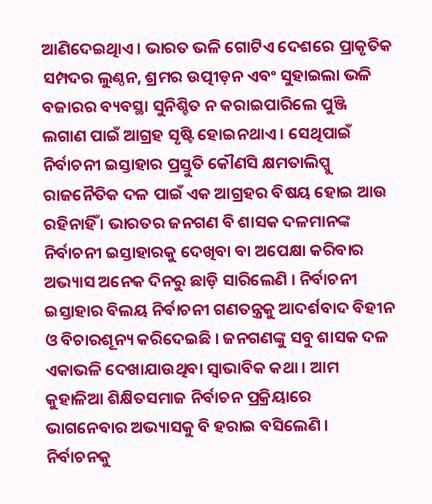ଆଣିଦେଇଥିାଏ । ଭାରତ ଭଳି ଗୋଟିଏ ଦେଶରେ ପ୍ରାକୃତିକ ସମ୍ପଦର ଲୁଣ୍ଠନ, ଶ୍ରମର ଉତ୍ପୀଡ଼ନ ଏବଂ ସୁହାଇଲା ଭଳି ବଜାରର ବ୍ୟବସ୍ଥା ସୁନିଶ୍ଚିତ ନ କରାଇପାରିଲେ ପୁଞ୍ଜି ଲଗାଣ ପାଇଁ ଆଗ୍ରହ ସୃଷ୍ଟି ହୋଇନଥାଏ । ସେଥିପାଇଁ ନିର୍ବାଚନୀ ଇସ୍ତାହାର ପ୍ରସ୍ତୁତି କୌଣସି କ୍ଷମତାଲିପ୍ସୁ ରାଜନୈତିକ ଦଳ ପାଇଁ ଏକ ଆଗ୍ରହର ବିଷୟ ହୋଇ ଆଉ ରହିନାହିଁ । ଭାରତର ଜନଗଣ ବି ଶାସକ ଦଳମାନଙ୍କ ନିର୍ବାଚନୀ ଇସ୍ତାହାରକୁ ଦେଖିବା ବା ଅପେକ୍ଷା କରିବାର ଅଭ୍ୟାସ ଅନେକ ଦିନରୁ ଛାଡ଼ି ସାରିଲେଣି । ନିର୍ବାଚନୀ ଇସ୍ତାହାର ବିଲୟ ନିର୍ବାଚନୀ ଗଣତନ୍ତ୍ରକୁ ଆଦର୍ଶବାଦ ବିହୀନ ଓ ବିଚାରଶୂନ୍ୟ କରିଦେଇଛି । ଜନଗଣଙ୍କୁ ସବୁ ଶାସକ ଦଳ ଏକାଭଳି ଦେଖାଯାଉଥିବା ସ୍ୱାଭାବିକ କଥା । ଆମ କୁହାଳିଆ ଶିକ୍ଷିତସମାଜ ନିର୍ବାଚନ ପ୍ରକ୍ରିୟାରେ ଭାଗନେବାର ଅଭ୍ୟାସକୁ ବି ହରାଇ ବସିଲେଣି । ନିର୍ବାଚନକୁ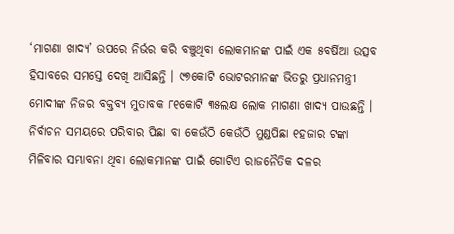‘ମାଗଣା ଖାଦ୍ୟ’ ଉପରେ ନିର୍ଭର କରି ବଞ୍ଚୁଥିବା ଲୋକମାନଙ୍କ ପାଇଁ ଏକ ୫ବର୍ଷିଆ ଉତ୍ସବ ହିସାବରେ ସମସ୍ତେ ଦେଖି ଆସିଛନ୍ତି । ୯୭କୋଟି ଭୋଟରମାନଙ୍କ ଭିତରୁ ପ୍ରଧାନମନ୍ତ୍ରୀ ମୋଦୀଙ୍କ ନିଜର ବକ୍ତବ୍ୟ ମୁତାବକ ୮୧କୋଟି ୩୫ଲକ୍ଷ ଲୋକ ମାଗଣା ଖାଦ୍ୟ ପାଉଛନ୍ତି । ନିର୍ବାଚନ ସମୟରେ ପରିବାର ପିଛା ବା କେଉଁଠି କେଉଁଠି ମୁଣ୍ଡପିଛା ୧ହଜାର ଟଙ୍କା ମିଳିବାର ସମ୍ଭାବନା ଥିବା ଲୋକମାନଙ୍କ ପାଇଁ ଗୋଟିଏ ରାଜନୈତିକ ଦଳର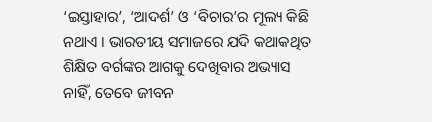‘ଇସ୍ତାହାର’, ‘ଆଦର୍ଶ’ ଓ ‘ବିଚାର’ର ମୂଲ୍ୟ କିଛି ନଥାଏ । ଭାରତୀୟ ସମାଜରେ ଯଦି କଥାକଥିତ ଶିକ୍ଷିତ ବର୍ଗଙ୍କର ଆଗକୁ ଦେଖିବାର ଅଭ୍ୟାସ ନାହିଁ, ତେବେ ଜୀବନ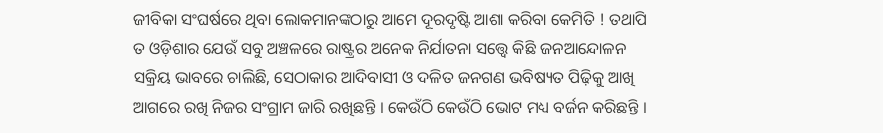ଜୀବିକା ସଂଘର୍ଷରେ ଥିବା ଲୋକମାନଙ୍କଠାରୁ ଆମେ ଦୂରଦୃଷ୍ଟି ଆଶା କରିବା କେମିତି ! ତଥାପି ତ ଓଡ଼ିଶାର ଯେଉଁ ସବୁ ଅଞ୍ଚଳରେ ରାଷ୍ଟ୍ରର ଅନେକ ନିର୍ଯାତନା ସତ୍ତ୍ୱେ କିଛି ଜନଆନ୍ଦୋଳନ  ସକ୍ରିୟ ଭାବରେ ଚାଲିଛି, ସେଠାକାର ଆଦିବାସୀ ଓ ଦଳିତ ଜନଗଣ ଭବିଷ୍ୟତ ପିଢ଼ିକୁ ଆଖି ଆଗରେ ରଖି ନିଜର ସଂଗ୍ରାମ ଜାରି ରଖିଛନ୍ତି । କେଉଁଠି କେଉଁଠି ଭୋଟ ମଧ୍ୟ ବର୍ଜନ କରିଛନ୍ତି ।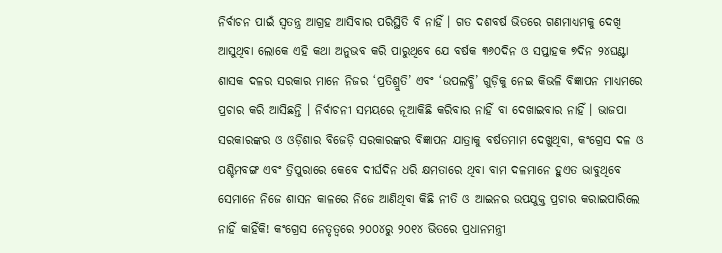ନିର୍ବାଚନ ପାଇଁ ସ୍ୱତନ୍ତ୍ର ଆଗ୍ରହ ଆସିବାର ପରିସ୍ଥିତି ବି ନାହିଁ । ଗତ ଦଶବର୍ଷ ଭିତରେ ଗଣମାଧ୍ୟମକୁ ଦେଖି ଆସୁଥିବା ଲୋକେ ଏହି କଥା ଅନୁଭବ କରି ପାରୁଥିବେ ଯେ ବର୍ଷକ ୩୬୦ଦିନ ଓ ସପ୍ତାହକ ୭ଦିନ ୨୪ଘଣ୍ଟା ଶାସକ ଦଳର ସରକାର ମାନେ ନିଜର ‘ପ୍ରତିଶ୍ରୁତି’ ଏବଂ ‘ଉପଲବ୍ଧି’ ଗୁଡ଼ିକୁ ନେଇ କିଭଳି ବିଜ୍ଞାପନ ମାଧ୍ୟମରେ ପ୍ରଚାର କରି ଆସିଛନ୍ତି । ନିର୍ବାଚନୀ ସମୟରେ ନୂଆକିଛି କରିବାର ନାହିଁ ବା ଦେଖାଇବାର ନାହିଁ । ଭାଜପା ସରକାରଙ୍କର ଓ ଓଡ଼ିଶାର ବିଜେଡ଼ି ସରକାରଙ୍କର ବିଜ୍ଞାପନ ଯାତ୍ରାକୁ ବର୍ଷତମାମ ଦେଖୁଥିବା, କଂଗ୍ରେସ ଦଳ ଓ ପଶ୍ଚିମବଙ୍ଗ ଏବଂ ତ୍ରିପୁରାରେ କେବେ ଦୀର୍ଘଦିନ ଧରି କ୍ଷମତାରେ ଥିବା ବାମ ଦଳମାନେ ହୁଏତ ଭାବୁଥିବେ ସେମାନେ ନିଜେ ଶାସନ କାଳରେ ନିଜେ ଆଣିଥିବା କିଛି ନୀତି ଓ ଆଇନର ଉପଯୁକ୍ତ ପ୍ରଚାର କରାଇପାରିଲେ ନାହିଁ କାହିଁକି! କଂଗ୍ରେସ ନେତୃତ୍ୱରେ ୨୦୦୪ରୁ ୨୦୧୪ ଭିତରେ ପ୍ରଧାନମନ୍ତ୍ରୀ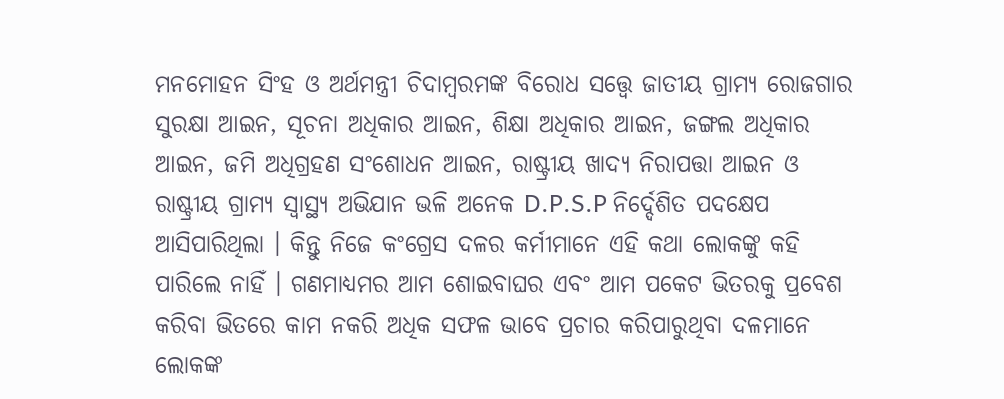ମନମୋହନ ସିଂହ ଓ ଅର୍ଥମନ୍ତ୍ରୀ ଚିଦାମ୍ବରମଙ୍କ ବିରୋଧ ସତ୍ତ୍ୱେ ଜାତୀୟ ଗ୍ରାମ୍ୟ ରୋଜଗାର ସୁରକ୍ଷା ଆଇନ, ସୂଚନା ଅଧିକାର ଆଇନ, ଶିକ୍ଷା ଅଧିକାର ଆଇନ, ଜଙ୍ଗଲ ଅଧିକାର ଆଇନ, ଜମି ଅଧିଗ୍ରହଣ ସଂଶୋଧନ ଆଇନ, ରାଷ୍ଟ୍ରୀୟ ଖାଦ୍ୟ ନିରାପତ୍ତା ଆଇନ ଓ ରାଷ୍ଟ୍ରୀୟ ଗ୍ରାମ୍ୟ ସ୍ୱାସ୍ଥ୍ୟ ଅଭିଯାନ ଭଳି ଅନେକ D.P.S.P ନିର୍ଦ୍ଦେଶିତ ପଦକ୍ଷେପ ଆସିପାରିଥିଲା । କିନ୍ତୁ ନିଜେ କଂଗ୍ରେସ ଦଳର କର୍ମୀମାନେ ଏହି କଥା ଲୋକଙ୍କୁ କହି ପାରିଲେ ନାହିଁ । ଗଣମାଧ୍ୟମର ଆମ ଶୋଇବାଘର ଏବଂ ଆମ ପକେଟ ଭିତରକୁ ପ୍ରବେଶ କରିବା ଭିତରେ କାମ ନକରି ଅଧିକ ସଫଳ ଭାବେ ପ୍ରଚାର କରିପାରୁଥିବା ଦଳମାନେ ଲୋକଙ୍କ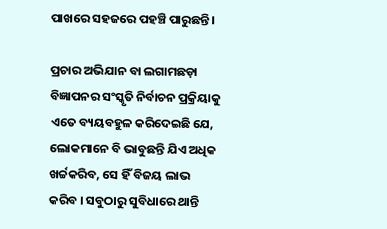ପାଖରେ ସହଜରେ ପହଞ୍ଚି ପାରୁଛନ୍ତି ।

ପ୍ରଚାର ଅଭିଯାନ ବା ଲଗାମଛଡ଼ା ବିଜ୍ଞାପନର ସଂସ୍କୃତି ନିର୍ବାଚନ ପ୍ରକ୍ରିୟାକୁ ଏତେ ବ୍ୟୟବହୁଳ କରିଦେଇଛି ଯେ, ଲୋକମାନେ ବି ଭାବୁଛନ୍ତି ଯିଏ ଅଧିକ ଖର୍ଚ୍ଚକରିବ, ସେ ହିଁ ବିଜୟ ଲାଭ କରିବ । ସବୁଠାରୁ ସୁବିଧାରେ ଥାନ୍ତି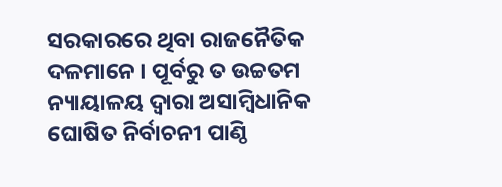ସରକାରରେ ଥିବା ରାଜନୈତିକ ଦଳମାନେ । ପୂର୍ବରୁ ତ ଉଚ୍ଚତମ ନ୍ୟାୟାଳୟ ଦ୍ୱାରା ଅସାମ୍ବିଧାନିକ ଘୋଷିତ ନିର୍ବାଚନୀ ପାଣ୍ଠି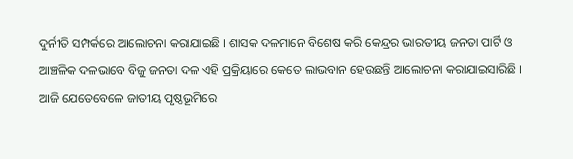ଦୁର୍ନୀତି ସମ୍ପର୍କରେ ଆଲୋଚନା କରାଯାଇଛି । ଶାସକ ଦଳମାନେ ବିଶେଷ କରି କେନ୍ଦ୍ରର ଭାରତୀୟ ଜନତା ପାର୍ଟି ଓ ଆଞ୍ଚଳିକ ଦଳଭାବେ ବିଜୁ ଜନତା ଦଳ ଏହି ପ୍ରକ୍ରିୟାରେ କେତେ ଲାଭବାନ ହେଉଛନ୍ତି ଆଲୋଚନା କରାଯାଇସାରିଛି । ଆଜି ଯେତେବେଳେ ଜାତୀୟ ପୃଷ୍ଠଭୂମିରେ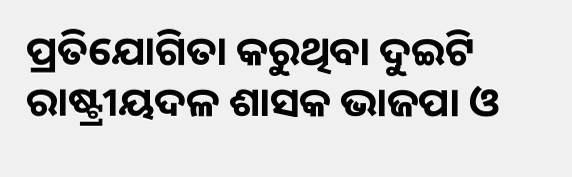ପ୍ରତିଯୋଗିତା କରୁଥିବା ଦୁଇଟି ରାଷ୍ଟ୍ରୀୟଦଳ ଶାସକ ଭାଜପା ଓ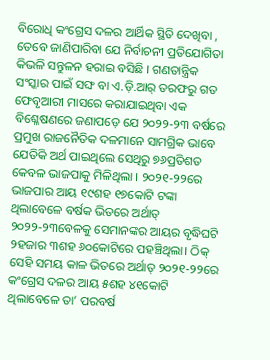ବିରୋଧି କଂଗ୍ରେସ ଦଳର ଆର୍ଥିକ ସ୍ଥିତି ଦେଖିବା , ତେବେ ଜାଣିପାରିବା ଯେ ନିର୍ବାଚନୀ ପ୍ରତିଯୋଗିତା କିଭଳି ସନ୍ତୁଳନ ହରାଇ ବସିଛି । ଗଣତାନ୍ତ୍ରିକ ସଂସ୍କାର ପାଇଁ ସଙ୍ଘ ବା ଏ.ଡ଼ି.ଆର୍ ତରଫରୁ ଗତ ଫେବୃଆରୀ ମାସରେ କରାଯାଇଥିବା ଏକ ବିଶ୍ଳେଷଣରେ ଜଣାପଡ଼େ ଯେ ୨୦୨୨-୨୩ ବର୍ଷରେ ପ୍ରମୁଖ ରାଜନୈତିକ ଦଳମାନେ ସାମଗ୍ରିକ ଭାବେ ଯେତିକି ଅର୍ଥ ପାଇଥିଲେ ସେଥିରୁ ୭୬ପ୍ରତିଶତ କେବଳ ଭାଜପାକୁ ମିଳିଥିଲା । ୨୦୨୧-୨୨ରେ ଭାଜପାର ଆୟ ୧୯ଶହ ୧୭କୋଟି ଟଙ୍କା ଥିଲାବେଳେ ବର୍ଷକ ଭିତରେ ଅର୍ଥାତ୍ ୨୦୨୨-୨୩ବେଳକୁ ସେମାନଙ୍କର ଆୟର ବୃଦ୍ଧିଘଟି ୨ହଜାର ୩ଶହ ୬୦କୋଟିରେ ପହଞ୍ଚିଥିଲା। ଠିକ୍ ସେହି ସମୟ କାଳ ଭିତରେ ଅର୍ଥାତ୍ ୨୦୨୧-୨୨ରେ କଂଗ୍ରେସ ଦଳର ଆୟ ୫ଶହ ୪୧କୋଟି ଥିଲାବେଳେ ତା’ ପରବର୍ଷ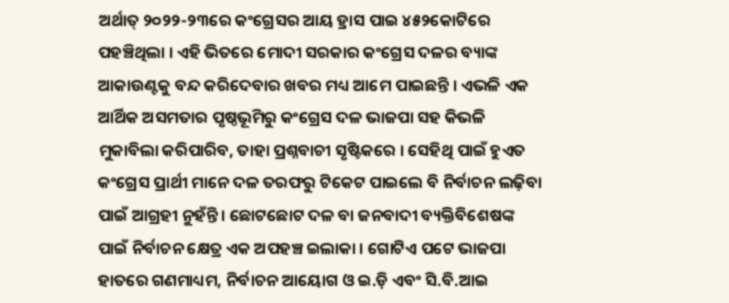ଅର୍ଥାତ୍ ୨୦୨୨-୨୩ରେ କଂଗ୍ରେସର ଆୟ ହ୍ରାସ ପାଇ ୪୫୨କୋଟିରେ ପହଞ୍ଚିଥିଲା । ଏହି ଭିତରେ ମୋଦୀ ସରକାର କଂଗ୍ରେସ ଦଳର ବ୍ୟାଙ୍କ ଆକାଉଣ୍ଟକୁ ବନ୍ଦ କରିଦେବାର ଖବର ମଧ୍ୟ ଆମେ ପାଇଛନ୍ତି । ଏଭଳି ଏକ ଆର୍ଥିକ ଅସମତାର ପୃଷ୍ଠଭୂମିରୁ କଂଗ୍ରେସ ଦଳ ଭାଜପା ସହ କିଭଳି ମୁକାବିଲା କରିପାରିବ, ତାହା ପ୍ରଶ୍ନବାଚୀ ସୃଷ୍ଟିକରେ । ସେହିଥି ପାଇଁ ହୁଏତ କଂଗ୍ରେସ ପ୍ରାର୍ଥୀ ମାନେ ଦଳ ତରଫରୁ ଟିକେଟ ପାଇଲେ ବି ନିର୍ବାଚନ ଲଢ଼ିବା ପାଇଁ ଆଗ୍ରହୀ ନୁହଁନ୍ତି । ଛୋଟଛୋଟ ଦଳ ବା ଜନବାଦୀ ବ୍ୟକ୍ତିବିଶେଷଙ୍କ ପାଇଁ ନିର୍ବାଚନ କ୍ଷେତ୍ର ଏକ ଅପହଞ୍ଚ ଇଲାକା । ଗୋଟିଏ ପଟେ ଭାଜପା ହାତରେ ଗଣମାଧ୍ୟମ, ନିର୍ବାଚନ ଆୟୋଗ ଓ ଇ.ଡ଼ି ଏବଂ ସି.ବି.ଆଇ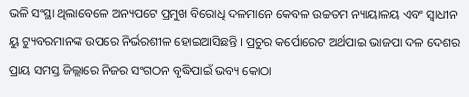ଭଳି ସଂସ୍ଥା ଥିଲାବେଳେ ଅନ୍ୟପଟେ ପ୍ରମୁଖ ବିରୋଧି ଦଳମାନେ କେବଳ ଉଚ୍ଚତମ ନ୍ୟାୟାଳୟ ଏବଂ ସ୍ୱାଧୀନ ୟୁ ଟ୍ୟୁବରମାନଙ୍କ ଉପରେ ନିର୍ଭରଶୀଳ ହୋଇଆସିଛନ୍ତି । ପ୍ରଚୁର କର୍ପୋରେଟ ଅର୍ଥପାଇ ଭାଜପା ଦଳ ଦେଶର ପ୍ରାୟ ସମସ୍ତ ଜିଲ୍ଲାରେ ନିଜର ସଂଗଠନ ବୃଦ୍ଧିପାଇଁ ଭବ୍ୟ କୋଠା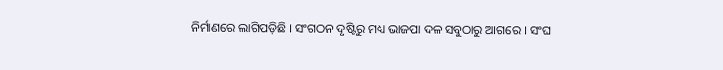ନିର୍ମାଣରେ ଲାଗିପଡ଼ିଛି । ସଂଗଠନ ଦୃଷ୍ଟିରୁ ମଧ୍ୟ ଭାଜପା ଦଳ ସବୁଠାରୁ ଆଗରେ । ସଂଘ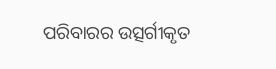ପରିବାରର ଉତ୍ସର୍ଗୀକୃତ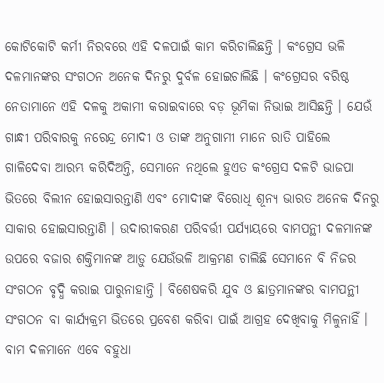କୋଟିକୋଟି କର୍ମୀ ନିରବରେ ଏହି ଦଳପାଇଁ କାମ କରିଚାଲିଛନ୍ତି । କଂଗ୍ରେସ ଭଳି ଦଳମାନଙ୍କର ସଂଗଠନ ଅନେକ ଦିନରୁ ଦୁର୍ବଳ ହୋଇଚାଲିଛି । କଂଗ୍ରେସର ବରିଷ୍ଠ ନେତାମାନେ ଏହି ଦଳକୁ ଅକାମୀ କରାଇବାରେ ବଡ଼ ଭୂମିକା ନିଭାଇ ଆସିଛନ୍ତି । ଯେଉଁ ଗାନ୍ଧୀ ପରିବାରକୁ ନରେନ୍ଦ୍ର ମୋଦୀ ଓ ତାଙ୍କ ଅନୁଗାମୀ ମାନେ ରାତି ପାହିଲେ ଗାଳିଦେବା ଆରମ୍ଭ କରିଦିଅନ୍ତି, ସେମାନେ ନଥିଲେ ହୁଏତ କଂଗ୍ରେସ ଦଳଟି ଭାଜପା ଭିତରେ ବିଲୀନ ହୋଇସାରନ୍ତାଣି ଏବଂ ମୋଦୀଙ୍କ ବିରୋଧି ଶୂନ୍ୟ ଭାରତ ଅନେକ ଦିନରୁ ସାକାର ହୋଇସାରନ୍ତାଣି । ଉଦାରୀକରଣ ପରିବର୍ତ୍ତୀ ପର୍ଯ୍ୟାୟରେ ବାମପନ୍ଥୀ ଦଳମାନଙ୍କ ଉପରେ ବଜାର ଶକ୍ତିମାନଙ୍କ ଆଡ଼ୁ ଯେଉଁଭଳି ଆକ୍ରମଣ ଚାଲିଛି ସେମାନେ ବି ନିଜର ସଂଗଠନ ବୃଦ୍ଧି କରାଇ ପାରୁନାହାନ୍ତି । ବିଶେଷକରି ଯୁବ ଓ ଛାତ୍ରମାନଙ୍କର ବାମପନ୍ଥୀ ସଂଗଠନ ବା କାର୍ଯ୍ୟକ୍ରମ ଭିତରେ ପ୍ରବେଶ କରିବା ପାଇଁ ଆଗ୍ରହ ଦେଖିବାକୁ ମିଳୁନାହିଁ । ବାମ ଦଳମାନେ ଏବେ ବହୁଧା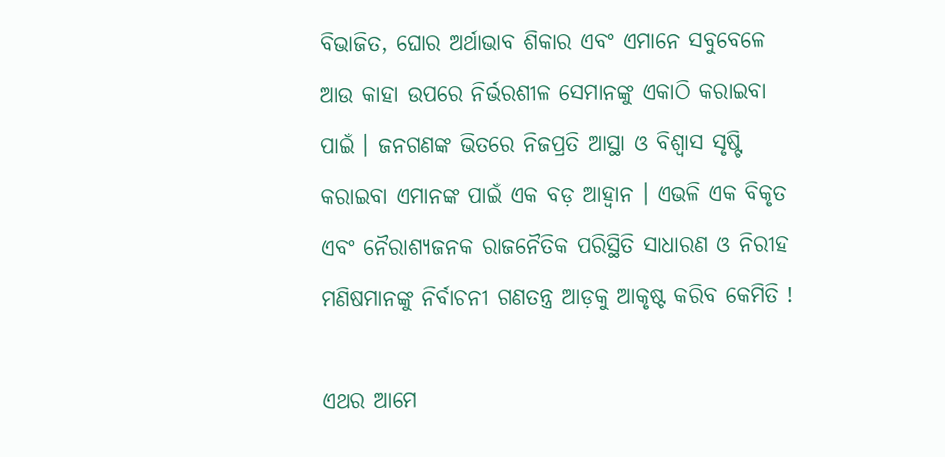ବିଭାଜିତ, ଘୋର ଅର୍ଥାଭାବ ଶିକାର ଏବଂ ଏମାନେ ସବୁବେଳେ ଆଉ କାହା ଉପରେ ନିର୍ଭରଶୀଳ ସେମାନଙ୍କୁ ଏକାଠି କରାଇବା ପାଇଁ । ଜନଗଣଙ୍କ ଭିତରେ ନିଜପ୍ରତି ଆସ୍ଥା ଓ ବିଶ୍ୱାସ ସୃଷ୍ଟି କରାଇବା ଏମାନଙ୍କ ପାଇଁ ଏକ ବଡ଼ ଆହ୍ୱାନ । ଏଭଳି ଏକ ବିକୃତ ଏବଂ ନୈରାଶ୍ୟଜନକ ରାଜନୈତିକ ପରିସ୍ଥିତି ସାଧାରଣ ଓ ନିରୀହ ମଣିଷମାନଙ୍କୁ ନିର୍ବାଚନୀ ଗଣତନ୍ତ୍ର ଆଡ଼କୁ ଆକୃଷ୍ଟ କରିବ କେମିତି !

ଏଥର ଆମେ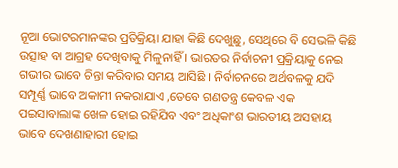ନୂଆ ଭୋଟରମାନଙ୍କର ପ୍ରତିକ୍ରିୟା ଯାହା କିଛି ଦେଖୁଛୁ, ସେଥିରେ ବି ସେଭଳି କିଛି ଉତ୍ସାହ ବା ଆଗ୍ରହ ଦେଖିବାକୁ ମିଳୁନାହିଁ । ଭାରତର ନିର୍ବାଚନୀ ପ୍ରକ୍ରିୟାକୁ ନେଇ ଗଭୀର ଭାବେ ଚିନ୍ତା କରିବାର ସମୟ ଆସିଛି । ନିର୍ବାଚନରେ ଅର୍ଥବଳକୁ ଯଦି ସମ୍ପୂର୍ଣ୍ଣ ଭାବେ ଅକାମୀ ନକରାଯାଏ ,ତେବେ ଗଣତନ୍ତ୍ର କେବଳ ଏକ ପଇସାବାଲାଙ୍କ ଖେଳ ହୋଇ ରହିଯିବ ଏବଂ ଅଧିକାଂଶ ଭାରତୀୟ ଅସହାୟ ଭାବେ ଦେଖଣାହାରୀ ହୋଇ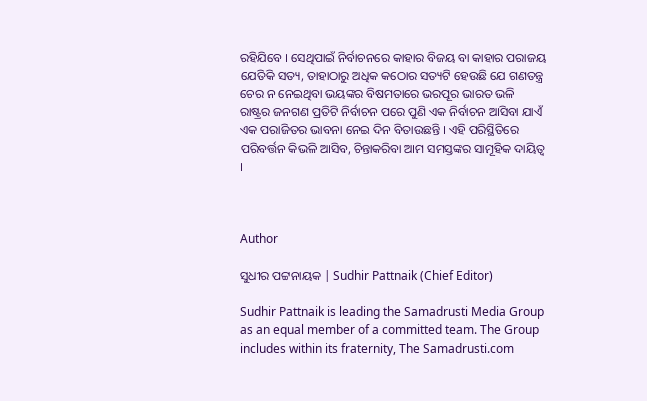ରହିଯିବେ । ସେଥିପାଇଁ ନିର୍ବାଚନରେ କାହାର ବିଜୟ ବା କାହାର ପରାଜୟ ଯେତିକି ସତ୍ୟ, ତାହାଠାରୁ ଅଧିକ କଠୋର ସତ୍ୟଟି ହେଉଛି ଯେ ଗଣତନ୍ତ୍ର ଚେର ନ ନେଇଥିବା ଭୟଙ୍କର ବିଷମତାରେ ଭରପୂର ଭାରତ ଭଳି ରାଷ୍ଟ୍ରର ଜନଗଣ ପ୍ରତିଟି ନିର୍ବାଚନ ପରେ ପୁଣି ଏକ ନିର୍ବାଚନ ଆସିବା ଯାଏଁ ଏକ ପରାଜିତର ଭାବନା ନେଇ ଦିନ ବିତାଉଛନ୍ତି । ଏହି ପରିସ୍ଥିତିରେ ପରିବର୍ତ୍ତନ କିଭଳି ଆସିବ, ଚିନ୍ତାକରିବା ଆମ ସମସ୍ତଙ୍କର ସାମୂହିକ ଦାୟିତ୍ୱ ।



Author

ସୁଧୀର ପଟ୍ଟନାୟକ | Sudhir Pattnaik (Chief Editor)

Sudhir Pattnaik is leading the Samadrusti Media Group as an equal member of a committed team. The Group includes within its fraternity, The Samadrusti.com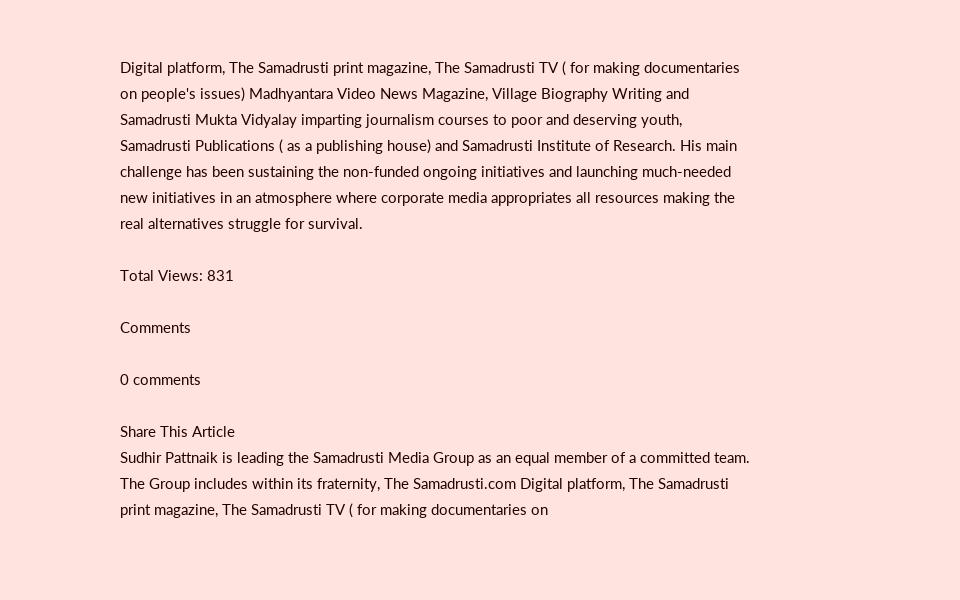Digital platform, The Samadrusti print magazine, The Samadrusti TV ( for making documentaries on people's issues) Madhyantara Video News Magazine, Village Biography Writing and Samadrusti Mukta Vidyalay imparting journalism courses to poor and deserving youth, Samadrusti Publications ( as a publishing house) and Samadrusti Institute of Research. His main challenge has been sustaining the non-funded ongoing initiatives and launching much-needed new initiatives in an atmosphere where corporate media appropriates all resources making the real alternatives struggle for survival.

Total Views: 831

Comments

0 comments

Share This Article
Sudhir Pattnaik is leading the Samadrusti Media Group as an equal member of a committed team. The Group includes within its fraternity, The Samadrusti.com Digital platform, The Samadrusti print magazine, The Samadrusti TV ( for making documentaries on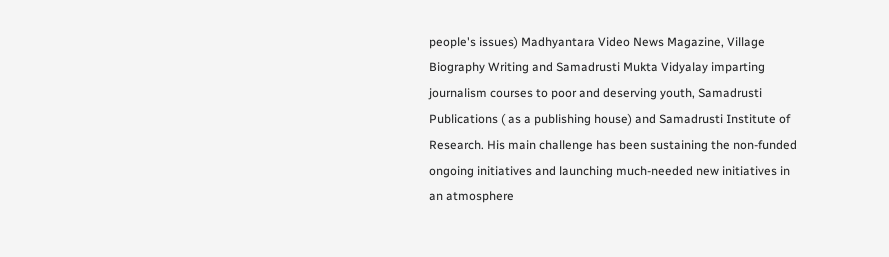people's issues) Madhyantara Video News Magazine, Village Biography Writing and Samadrusti Mukta Vidyalay imparting journalism courses to poor and deserving youth, Samadrusti Publications ( as a publishing house) and Samadrusti Institute of Research. His main challenge has been sustaining the non-funded ongoing initiatives and launching much-needed new initiatives in an atmosphere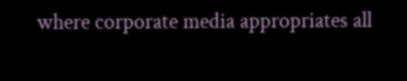where corporate media appropriates all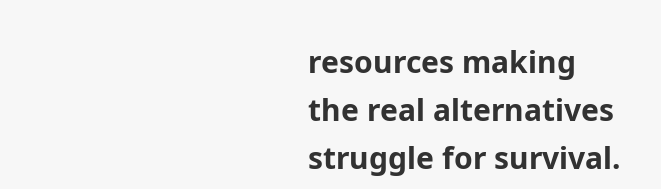resources making the real alternatives struggle for survival.